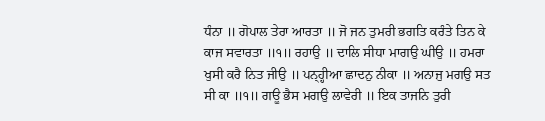ਧੰਨਾ ॥ ਗੋਪਾਲ ਤੇਰਾ ਆਰਤਾ ॥ ਜੋ ਜਨ ਤੁਮਰੀ ਭਗਤਿ ਕਰੰਤੇ ਤਿਨ ਕੇ ਕਾਜ ਸਵਾਰਤਾ ॥੧॥ ਰਹਾਉ ॥ ਦਾਲਿ ਸੀਧਾ ਮਾਗਉ ਘੀਉ ॥ ਹਮਰਾ ਖੁਸੀ ਕਰੈ ਨਿਤ ਜੀਉ ॥ ਪਨ੍ਹ੍ਹੀਆ ਛਾਦਨੁ ਨੀਕਾ ॥ ਅਨਾਜੁ ਮਗਉ ਸਤ ਸੀ ਕਾ ॥੧॥ ਗਊ ਭੈਸ ਮਗਉ ਲਾਵੇਰੀ ॥ ਇਕ ਤਾਜਨਿ ਤੁਰੀ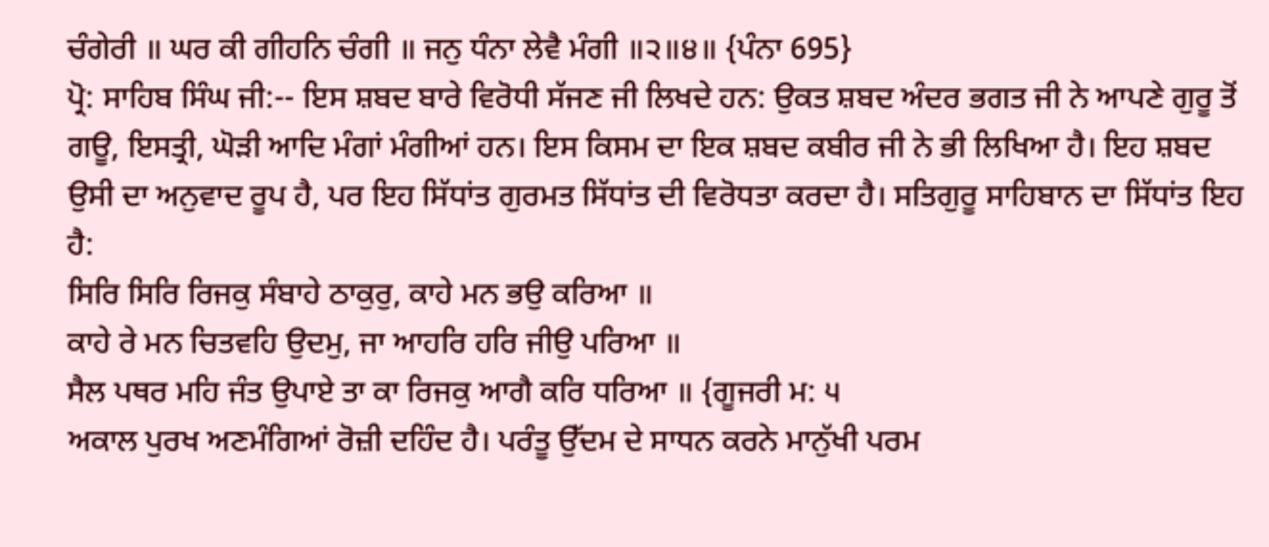ਚੰਗੇਰੀ ॥ ਘਰ ਕੀ ਗੀਹਨਿ ਚੰਗੀ ॥ ਜਨੁ ਧੰਨਾ ਲੇਵੈ ਮੰਗੀ ॥੨॥੪॥ {ਪੰਨਾ 695}
ਪ੍ਰੋ: ਸਾਹਿਬ ਸਿੰਘ ਜੀ:-- ਇਸ ਸ਼ਬਦ ਬਾਰੇ ਵਿਰੋਧੀ ਸੱਜਣ ਜੀ ਲਿਖਦੇ ਹਨ: ਉਕਤ ਸ਼ਬਦ ਅੰਦਰ ਭਗਤ ਜੀ ਨੇ ਆਪਣੇ ਗੁਰੂ ਤੋਂ ਗਊ, ਇਸਤ੍ਰੀ, ਘੋੜੀ ਆਦਿ ਮੰਗਾਂ ਮੰਗੀਆਂ ਹਨ। ਇਸ ਕਿਸਮ ਦਾ ਇਕ ਸ਼ਬਦ ਕਬੀਰ ਜੀ ਨੇ ਭੀ ਲਿਖਿਆ ਹੈ। ਇਹ ਸ਼ਬਦ ਉਸੀ ਦਾ ਅਨੁਵਾਦ ਰੂਪ ਹੈ, ਪਰ ਇਹ ਸਿੱਧਾਂਤ ਗੁਰਮਤ ਸਿੱਧਾਂਤ ਦੀ ਵਿਰੋਧਤਾ ਕਰਦਾ ਹੈ। ਸਤਿਗੁਰੂ ਸਾਹਿਬਾਨ ਦਾ ਸਿੱਧਾਂਤ ਇਹ ਹੈ:
ਸਿਰਿ ਸਿਰਿ ਰਿਜਕੁ ਸੰਬਾਹੇ ਠਾਕੁਰੁ, ਕਾਹੇ ਮਨ ਭਉ ਕਰਿਆ ॥
ਕਾਹੇ ਰੇ ਮਨ ਚਿਤਵਹਿ ਉਦਮੁ, ਜਾ ਆਹਰਿ ਹਰਿ ਜੀਉ ਪਰਿਆ ॥
ਸੈਲ ਪਥਰ ਮਹਿ ਜੰਤ ਉਪਾਏ ਤਾ ਕਾ ਰਿਜਕੁ ਆਗੈ ਕਰਿ ਧਰਿਆ ॥ {ਗੂਜਰੀ ਮ: ੫
ਅਕਾਲ ਪੁਰਖ ਅਣਮੰਗਿਆਂ ਰੋਜ਼ੀ ਦਹਿੰਦ ਹੈ। ਪਰੰਤੂ ਉੱਦਮ ਦੇ ਸਾਧਨ ਕਰਨੇ ਮਾਨੁੱਖੀ ਪਰਮ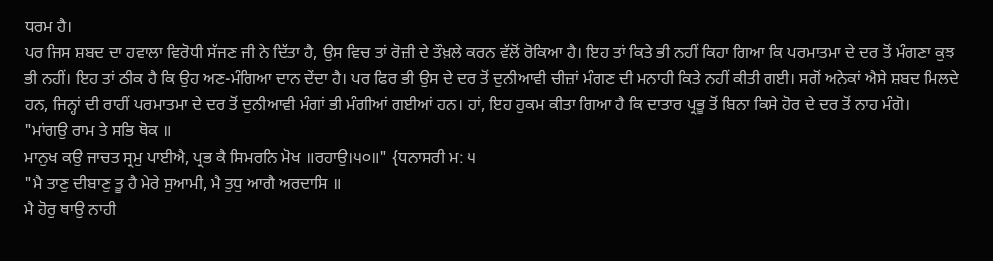ਧਰਮ ਹੈ।
ਪਰ ਜਿਸ ਸ਼ਬਦ ਦਾ ਹਵਾਲਾ ਵਿਰੋਧੀ ਸੱਜਣ ਜੀ ਨੇ ਦਿੱਤਾ ਹੈ, ਉਸ ਵਿਚ ਤਾਂ ਰੋਜ਼ੀ ਦੇ ਤੌਖ਼ਲੇ ਕਰਨ ਵੱਲੋਂ ਰੋਕਿਆ ਹੈ। ਇਹ ਤਾਂ ਕਿਤੇ ਭੀ ਨਹੀਂ ਕਿਹਾ ਗਿਆ ਕਿ ਪਰਮਾਤਮਾ ਦੇ ਦਰ ਤੋਂ ਮੰਗਣਾ ਕੁਝ ਭੀ ਨਹੀਂ। ਇਹ ਤਾਂ ਠੀਕ ਹੈ ਕਿ ਉਹ ਅਣ-ਮੰਗਿਆ ਦਾਨ ਦੇਂਦਾ ਹੈ। ਪਰ ਫਿਰ ਭੀ ਉਸ ਦੇ ਦਰ ਤੋਂ ਦੁਨੀਆਵੀ ਚੀਜ਼ਾਂ ਮੰਗਣ ਦੀ ਮਨਾਹੀ ਕਿਤੇ ਨਹੀਂ ਕੀਤੀ ਗਈ। ਸਗੋਂ ਅਨੇਕਾਂ ਐਸੇ ਸ਼ਬਦ ਮਿਲਦੇ ਹਨ, ਜਿਨ੍ਹਾਂ ਦੀ ਰਾਹੀਂ ਪਰਮਾਤਮਾ ਦੇ ਦਰ ਤੋਂ ਦੁਨੀਆਵੀ ਮੰਗਾਂ ਭੀ ਮੰਗੀਆਂ ਗਈਆਂ ਹਨ। ਹਾਂ, ਇਹ ਹੁਕਮ ਕੀਤਾ ਗਿਆ ਹੈ ਕਿ ਦਾਤਾਰ ਪ੍ਰਭੂ ਤੋਂ ਬਿਨਾ ਕਿਸੇ ਹੋਰ ਦੇ ਦਰ ਤੋਂ ਨਾਹ ਮੰਗੋ।
"ਮਾਂਗਉ ਰਾਮ ਤੇ ਸਭਿ ਥੋਕ ॥
ਮਾਨੁਖ ਕਉ ਜਾਚਤ ਸ੍ਰਮੁ ਪਾਈਐ, ਪ੍ਰਭ ਕੈ ਸਿਮਰਨਿ ਮੋਖ ॥ਰਹਾਉ।੫੦॥" {ਧਨਾਸਰੀ ਮ: ੫
"ਮੈ ਤਾਣੁ ਦੀਬਾਣੁ ਤੂ ਹੈ ਮੇਰੇ ਸੁਆਮੀ, ਮੈ ਤੁਧੁ ਆਗੈ ਅਰਦਾਸਿ ॥
ਮੈ ਹੋਰੁ ਥਾਉ ਨਾਹੀ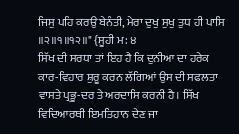ਜਿਸੁ ਪਹਿ ਕਰਉ ਬੇਨੰਤੀ, ਮੇਰਾ ਦੁਖੁ ਸੁਖੁ ਤੁਧ ਹੀ ਪਾਸਿ ॥੨॥੧॥੧੨॥" {ਸੂਹੀ ਮ: ੪
ਸਿੱਖ ਦੀ ਸਰਧਾ ਤਾਂ ਇਹ ਹੈ ਕਿ ਦੁਨੀਆ ਦਾ ਹਰੇਕ ਕਾਰ-ਵਿਹਾਰ ਸ਼ੁਰੂ ਕਰਨ ਲੱਗਿਆਂ ਉਸ ਦੀ ਸਫਲਤਾ ਵਾਸਤੇ ਪ੍ਰਭੂ-ਦਰ ਤੇ ਅਰਦਾਸਿ ਕਰਨੀ ਹੈ। ਸਿੱਖ ਵਿਦਿਆਰਥੀ ਇਮਤਿਹਾਨ ਦੇਣ ਜਾ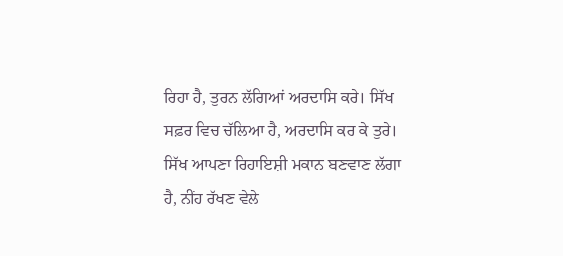ਰਿਹਾ ਹੈ, ਤੁਰਨ ਲੱਗਿਆਂ ਅਰਦਾਸਿ ਕਰੇ। ਸਿੱਖ ਸਫ਼ਰ ਵਿਚ ਚੱਲਿਆ ਹੈ, ਅਰਦਾਸਿ ਕਰ ਕੇ ਤੁਰੇ। ਸਿੱਖ ਆਪਣਾ ਰਿਹਾਇਸ਼ੀ ਮਕਾਨ ਬਣਵਾਣ ਲੱਗਾ ਹੈ, ਨੀਂਹ ਰੱਖਣ ਵੇਲੇ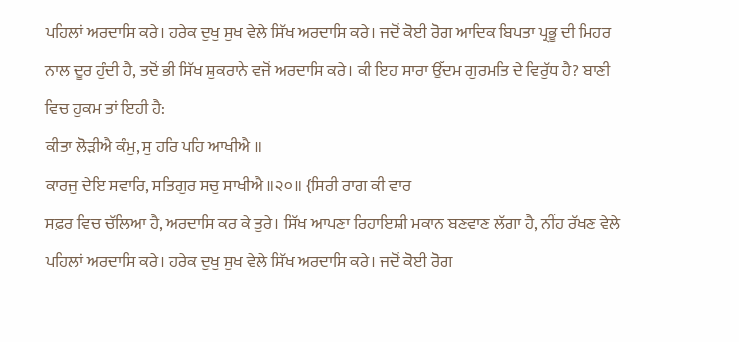ਪਹਿਲਾਂ ਅਰਦਾਸਿ ਕਰੇ। ਹਰੇਕ ਦੁਖੁ ਸੁਖ ਵੇਲੇ ਸਿੱਖ ਅਰਦਾਸਿ ਕਰੇ। ਜਦੋਂ ਕੋਈ ਰੋਗ ਆਦਿਕ ਬਿਪਤਾ ਪ੍ਰਭੂ ਦੀ ਮਿਹਰ ਨਾਲ ਦੂਰ ਹੁੰਦੀ ਹੈ, ਤਦੋਂ ਭੀ ਸਿੱਖ ਸ਼ੁਕਰਾਨੇ ਵਜੋਂ ਅਰਦਾਸਿ ਕਰੇ। ਕੀ ਇਹ ਸਾਰਾ ਉੱਦਮ ਗੁਰਮਤਿ ਦੇ ਵਿਰੁੱਧ ਹੈ? ਬਾਣੀ ਵਿਚ ਹੁਕਮ ਤਾਂ ਇਹੀ ਹੈ:
ਕੀਤਾ ਲੋੜੀਐ ਕੰਮੁ, ਸੁ ਹਰਿ ਪਹਿ ਆਖੀਐ ॥
ਕਾਰਜੁ ਦੇਇ ਸਵਾਰਿ, ਸਤਿਗੁਰ ਸਚੁ ਸਾਖੀਐ ॥੨੦॥ {ਸਿਰੀ ਰਾਗ ਕੀ ਵਾਰ
ਸਫ਼ਰ ਵਿਚ ਚੱਲਿਆ ਹੈ, ਅਰਦਾਸਿ ਕਰ ਕੇ ਤੁਰੇ। ਸਿੱਖ ਆਪਣਾ ਰਿਹਾਇਸ਼ੀ ਮਕਾਨ ਬਣਵਾਣ ਲੱਗਾ ਹੈ, ਨੀਂਹ ਰੱਖਣ ਵੇਲੇ ਪਹਿਲਾਂ ਅਰਦਾਸਿ ਕਰੇ। ਹਰੇਕ ਦੁਖੁ ਸੁਖ ਵੇਲੇ ਸਿੱਖ ਅਰਦਾਸਿ ਕਰੇ। ਜਦੋਂ ਕੋਈ ਰੋਗ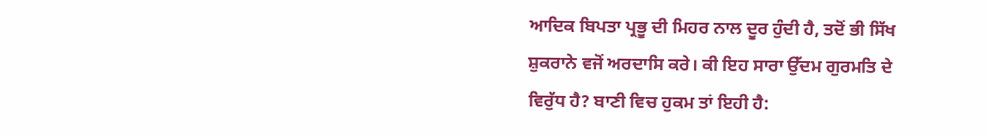ਆਦਿਕ ਬਿਪਤਾ ਪ੍ਰਭੂ ਦੀ ਮਿਹਰ ਨਾਲ ਦੂਰ ਹੁੰਦੀ ਹੈ, ਤਦੋਂ ਭੀ ਸਿੱਖ ਸ਼ੁਕਰਾਨੇ ਵਜੋਂ ਅਰਦਾਸਿ ਕਰੇ। ਕੀ ਇਹ ਸਾਰਾ ਉੱਦਮ ਗੁਰਮਤਿ ਦੇ ਵਿਰੁੱਧ ਹੈ? ਬਾਣੀ ਵਿਚ ਹੁਕਮ ਤਾਂ ਇਹੀ ਹੈ: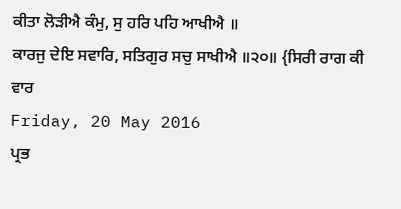ਕੀਤਾ ਲੋੜੀਐ ਕੰਮੁ, ਸੁ ਹਰਿ ਪਹਿ ਆਖੀਐ ॥
ਕਾਰਜੁ ਦੇਇ ਸਵਾਰਿ, ਸਤਿਗੁਰ ਸਚੁ ਸਾਖੀਐ ॥੨੦॥ {ਸਿਰੀ ਰਾਗ ਕੀ ਵਾਰ
Friday, 20 May 2016
ਪ੍ਰਭ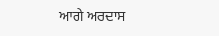ਆਗੇ ਅਰਦਾਸ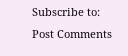Subscribe to:
Post Comments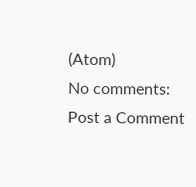(Atom)
No comments:
Post a Comment